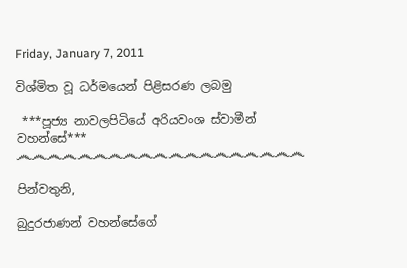Friday, January 7, 2011

විශ්මිත වූ ධර්මයෙන් පිළිසරණ ලබමු

 ***පූජ්‍ය නාවලපිටියේ අරියවංශ ස්වාමීන් වහන්සේ***
෴෴෴෴෴෴෴෴෴෴෴෴෴෴෴෴෴෴෴

පින්වතුනි,

බුදුරජාණන් වහන්සේගේ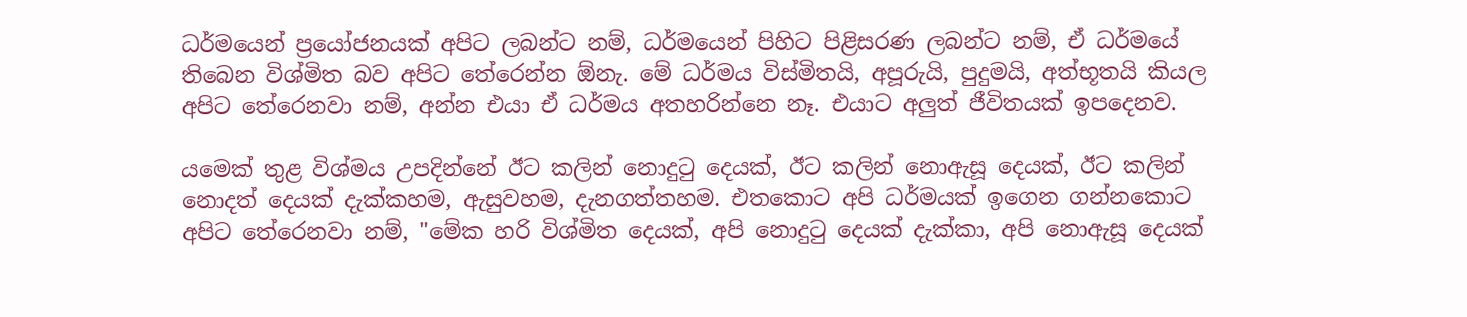ධර්මයෙන් ප්‍රයෝජනයක් අපිට ලබන්ට නම්, ධර්මයෙන් පිහිට පිළිසරණ ලබන්ට නම්, ඒ ධර්මයේ තිබෙන විශ්මිත බව අපිට තේරෙන්න ඕනැ. මේ ධර්මය විස්මිතයි, අපූරුයි, පුදුමයි, අත්භූතයි කියල අපිට තේරෙනවා නම්, අන්න එයා ඒ ධර්මය අතහරින්නෙ නෑ. එයාට අලුත් ජීවිතයක් ඉපදෙනව.

යමෙක් තුළ විශ්මය උපදින්නේ ඊට කලින් නොදුටු දෙයක්, ඊට කලින් නොඇසූ දෙයක්, ඊට කලින් නොදත් දෙයක් දැක්කහම, ඇසුවහම, දැනගත්තහම. එතකොට අපි ධර්මයක් ඉගෙන ගන්නකොට අපිට තේරෙනවා නම්, "මේක හරි විශ්මිත දෙයක්, අපි නොදුටු දෙයක් දැක්කා, අපි නොඇසූ දෙයක්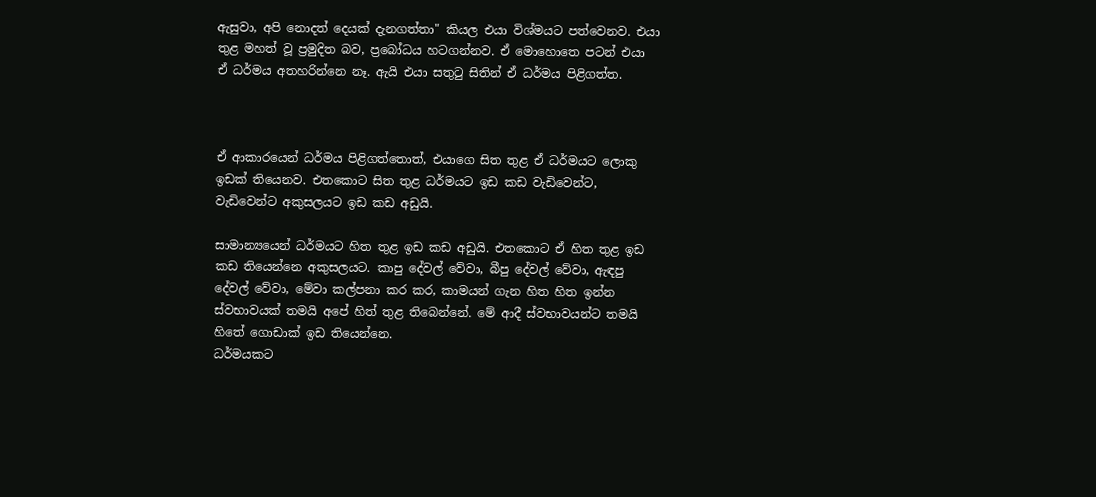ඇසුවා, අපි නොදත් දෙයක් දැනගත්තා" කියල එයා විශ්මයට පත්වෙනව. එයා තුළ මහත් වූ ප්‍රමුදිත බව, ප්‍රබෝධය හටගන්නව. ඒ මොහොතෙ පටන් එයා ඒ ධර්මය අතහරින්නෙ නෑ. ඇයි එයා සතුටු සිතින් ඒ ධර්මය පිළිගත්ත.



ඒ ආකාරයෙන් ධර්මය පිළිගත්තොත්, එයාගෙ සිත තුළ ඒ ධර්මයට ලොකු ඉඩක් තියෙනව. එතකොට සිත තුළ ධර්මයට ඉඩ කඩ වැඩිවෙන්ට, වැඩිවෙන්ට අකුසලයට ඉඩ කඩ අඩුයි.

සාමාන්‍යයෙන් ධර්මයට හිත තුළ ඉඩ කඩ අඩුයි. එතකොට ඒ හිත තුළ ඉඩ කඩ තියෙන්නෙ අකුසලයට. කාපු දේවල් වේවා, බීපු දේවල් වේවා, ඇඳපු දේවල් වේවා, මේවා කල්පනා කර කර, කාමයන් ගැන හිත හිත ඉන්න ස්වභාවයක් තමයි අපේ හිත් තුළ තිබෙන්නේ. මේ ආදී ස්වභාවයන්ට තමයි හිතේ ගොඩාක් ඉඩ තියෙන්නෙ.
ධර්මයකට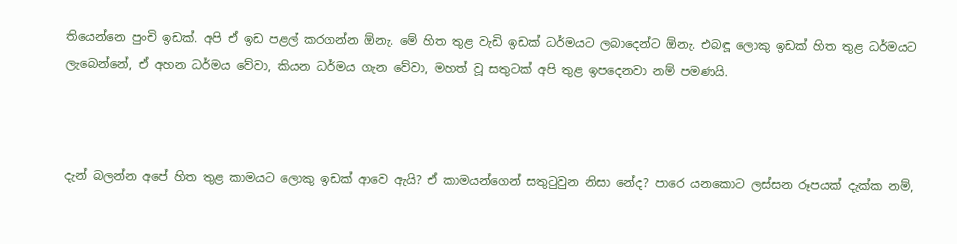තියෙන්නෙ පුංචි ඉඩක්. අපි ඒ ඉඩ පළල් කරගන්න ඕනැ. මේ හිත තුළ වැඩි ඉඩක් ධර්මයට ලබාදෙන්ට ඕනැ. එබඳූ ලොකු ඉඩක් හිත තුළ ධර්මයට ලැබෙන්නේ, ඒ අහන ධර්මය වේවා, කියන ධර්මය ගැන වේවා, මහත් වූ සතුටක් අපි තුළ ඉපදෙනවා නම් පමණයි.



දැන් බලන්න අපේ හිත තුළ කාමයට ලොකු ඉඩක් ආවෙ ඇයි? ඒ කාමයන්ගෙන් සතුටුවුන නිසා නේද? පාරෙ යනකොට ලස්සන රූපයක් දැක්ක නම්,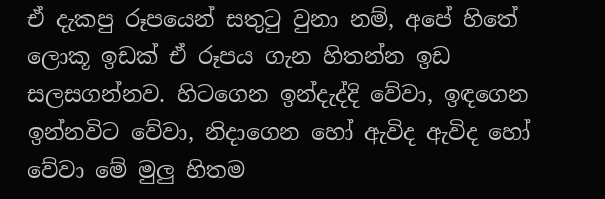ඒ දැකපු රූපයෙන් සතුටු වුනා නම්, අපේ හිතේ ලොකූ ඉඩක් ඒ රූපය ගැන හිතන්න ඉඩ සලසගන්නව. හිටගෙන ඉන්දැද්දි වේවා, ඉඳගෙන ඉන්නවිට වේවා, නිදාගෙන හෝ ඇවිද ඇවිද හෝ වේවා මේ මුලු හිතම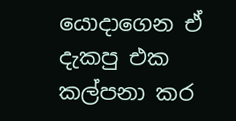යොදාගෙන ඒ දැකපු එක කල්පනා කර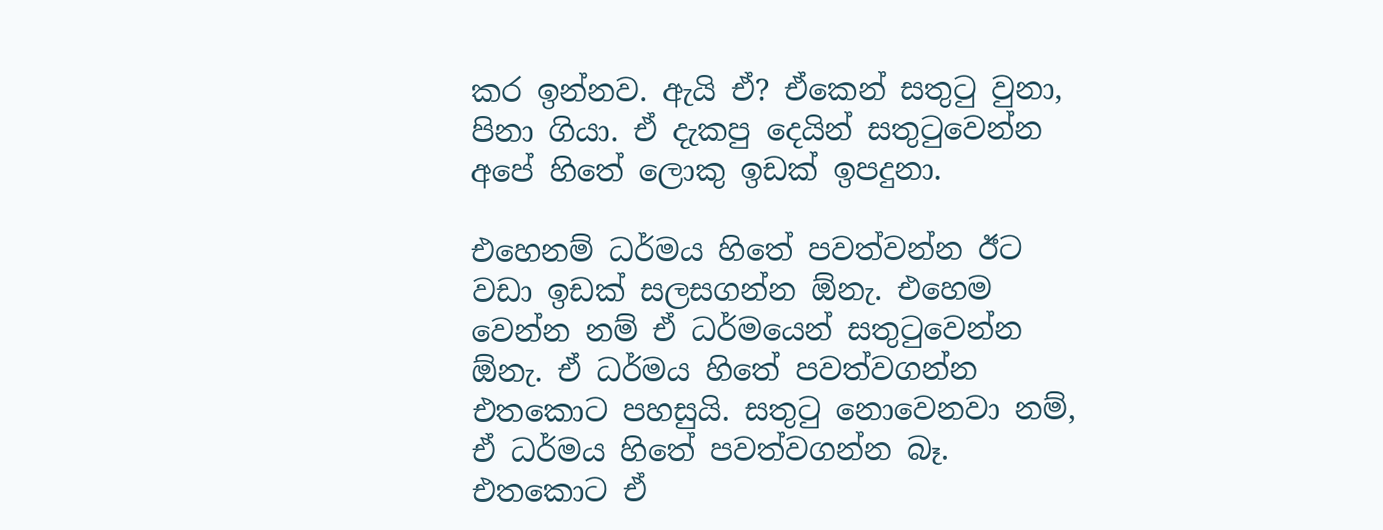කර ඉන්නව. ඇයි ඒ? ඒකෙන් සතුටු වුනා, පිනා ගියා. ඒ දැකපු දෙයින් සතුටුවෙන්න අපේ හිතේ ලොකු ඉඩක් ඉපදුනා.

එහෙනම් ධර්මය හිතේ පවත්වන්න ඊට වඩා ඉඩක් සලසගන්න ඕනැ. එහෙම වෙන්න නම් ඒ ධර්මයෙන් සතුටුවෙන්න ඕනැ. ඒ ධර්මය හිතේ පවත්වගන්න එතකොට පහසුයි. සතුටු නොවෙනවා නම්, ඒ ධර්මය හිතේ පවත්වගන්න බෑ. එතකොට ඒ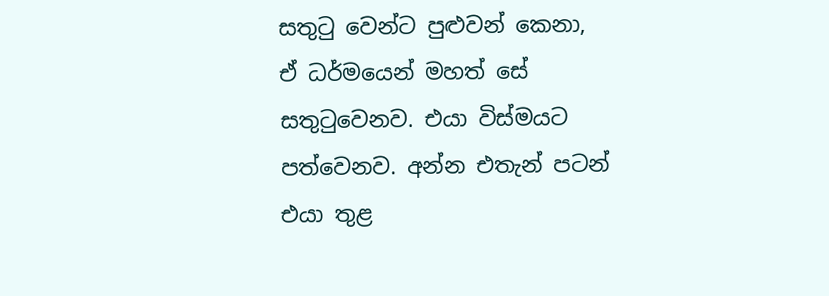සතුටු වෙන්ට පුළුවන් කෙනා, ඒ ධර්මයෙන් මහත් සේ සතුටුවෙනව. එයා විස්මයට පත්වෙනව. අන්න එතැන් පටන් එයා තුළ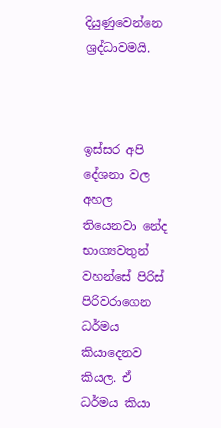දියුණුවෙන්නෙ ශ්‍රද්ධාවමයි.



ඉස්සර අපි දේශනා වල අහල තියෙනවා නේද භාග්‍යවතුන් වහන්සේ පිරිස් පිරිවරාගෙන ධර්මය කියාදෙනව කියල. ඒ ධර්මය කියා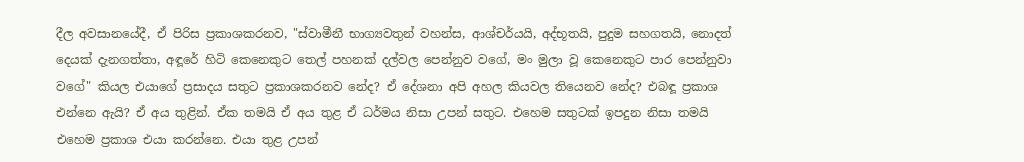දීල අවසානයේදී, ඒ පිරිස ප්‍රකාශකරනව, "ස්වාමීනී භාග්‍යවතුන් වහන්ස, ආශ්චර්යයි, අද්භූතයි, පුදුම සහගතයි, නොදත් දෙයක් දැනගත්තා, අඳූරේ හිටි කෙනෙකුට තෙල් පහනක් දල්වල පෙන්නුව වගේ, මං මුලා වූ කෙනෙකුට පාර පෙන්නුවා වගේ" කියල එයාගේ ප්‍රසාදය සතුට ප්‍රකාශකරනව නේද? ඒ දේශනා අපි අහල කියවල තියෙනව නේද? එබඳූ ප්‍රකාශ එන්නෙ ඇයි? ඒ අය තුළින්. ඒක තමයි ඒ අය තුළ ඒ ධර්මය නිසා උපන් සතුට. එහෙම සතුටක් ඉපදුන නිසා තමයි එහෙම ප්‍රකාශ එයා කරන්නෙ. එයා තුළ උපන්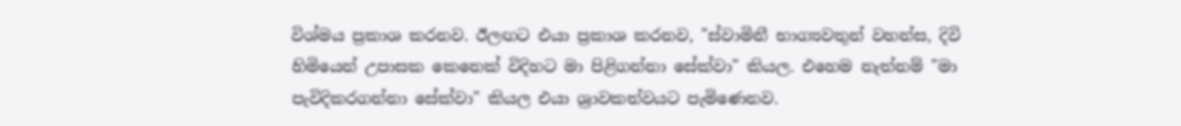විශ්මය ප්‍රකාශ කරනව. ඊලඟට එයා ප්‍රකාශ කරනව, "ස්වාමිනී භාග්‍යවතුන් වහන්ස, දිවි හිමියෙන් උපාසක කෙනෙක් විදිහට මා පිළිගන්නා සේක්වා" කියල. එහෙම නැත්නම් "මා පැවිදිකරගන්නා සේක්වා" කියල එයා ශ්‍රාවකත්වයට පැමිණෙනව.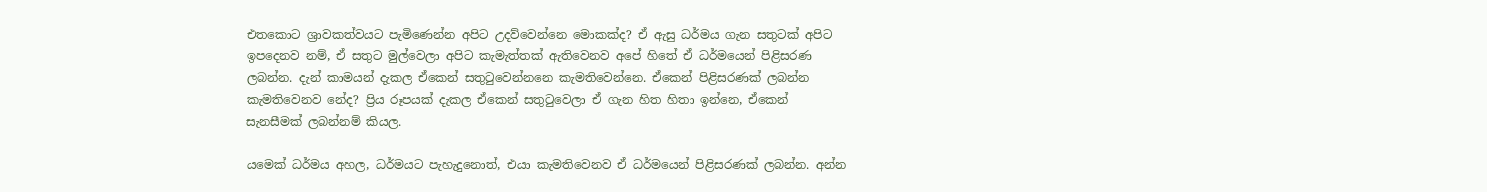එතකොට ශ්‍රාවකත්වයට පැමිණෙන්න අපිට උදව්වෙන්නෙ මොකක්ද? ඒ ඇසු ධර්මය ගැන සතුටක් අපිට ඉපදෙනව නම්, ඒ සතුට මුල්වෙලා අපිට කැමැත්තක් ඇතිවෙනව අපේ හිතේ ඒ ධර්මයෙන් පිළිසරණ ලබන්න. දැන් කාමයන් දැකල ඒකෙන් සතුටුවෙන්නනෙ කැමතිවෙන්නෙ. ඒකෙන් පිළිසරණක් ලබන්න කැමතිවෙනව නේද? ප්‍රිය රූපයක් දැකල ඒකෙන් සතුටුවෙලා ඒ ගැන හිත හිතා ඉන්නෙ, ඒකෙන් සැනසීමක් ලබන්නම් කියල.

යමෙක් ධර්මය අහල, ධර්මයට පැහැදුනොත්, එයා කැමතිවෙනව ඒ ධර්මයෙන් පිළිසරණක් ලබන්න. අන්න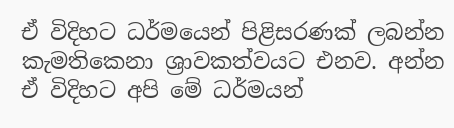ඒ විදිහට ධර්මයෙන් පිළිසරණක් ලබන්න කැමතිකෙනා ශ්‍රාවකත්වයට එනව. අන්න ඒ විදිහට අපි මේ ධර්මයන්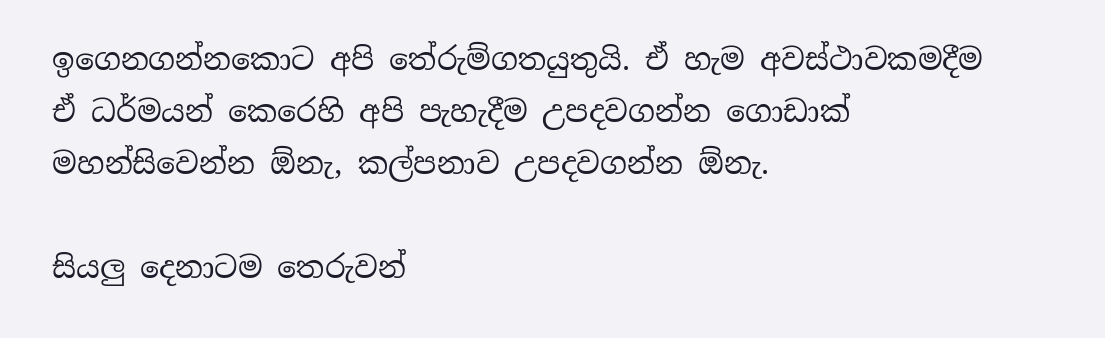ඉගෙනගන්නකොට අපි තේරුම්ගතයුතුයි. ඒ හැම අවස්ථාවකමදීම ඒ ධර්මයන් කෙරෙහි අපි පැහැදීම උපදවගන්න ගොඩාක් මහන්සිවෙන්න ඕනැ, කල්පනාව උපදවගන්න ඕනැ.

සියලු දෙනාටම තෙරුවන්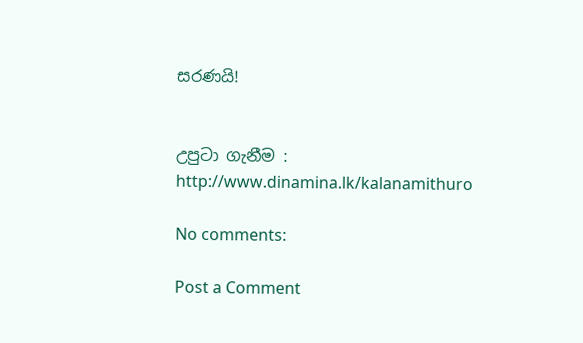සරණයි!


උපුටා ගැනීම : http://www.dinamina.lk/kalanamithuro

No comments:

Post a Comment